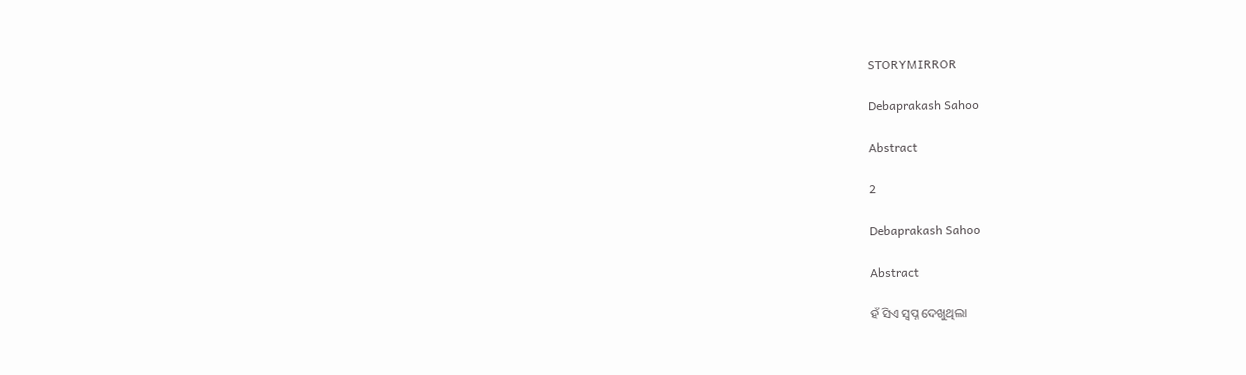STORYMIRROR

Debaprakash Sahoo

Abstract

2

Debaprakash Sahoo

Abstract

ହଁ ସିଏ ସ୍ୱପ୍ନ ଦେଖୁଥିଲା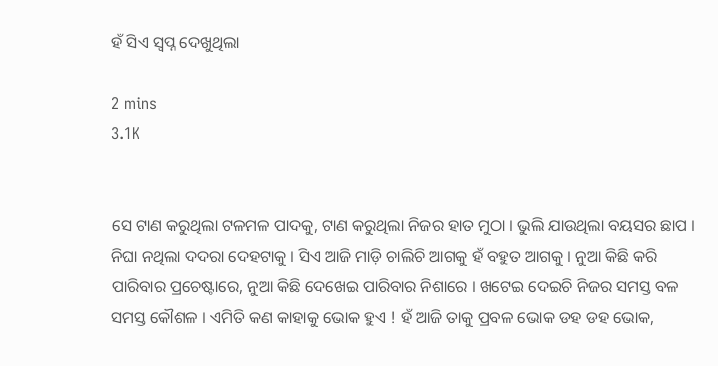ହଁ ସିଏ ସ୍ୱପ୍ନ ଦେଖୁଥିଲା

2 mins
3.1K


ସେ ଟାଣ କରୁଥିଲା ଟଳମଳ ପାଦକୁ, ଟାଣ କରୁଥିଲା ନିଜର ହାତ ମୁଠା । ଭୁଲି ଯାଉଥିଲା ବୟସର ଛାପ । ନିଘା ନଥିଲା ଦଦରା ଦେହଟାକୁ । ସିଏ ଆଜି ମାଡ଼ି ଚାଲିଚି ଆଗକୁ ହଁ ବହୁତ ଆଗକୁ । ନୁଆ କିଛି କରି ପାରିବାର ପ୍ରଚେଷ୍ଟାରେ, ନୁଆ କିଛି ଦେଖେଇ ପାରିବାର ନିଶାରେ । ଖଟେଇ ଦେଇଚି ନିଜର ସମସ୍ତ ବଳ ସମସ୍ତ କୌଶଳ । ଏମିତି କଣ କାହାକୁ ଭୋକ ହୁଏ ! ହଁ ଆଜି ତାକୁ ପ୍ରବଳ ଭୋକ ଡହ ଡହ ଭୋକ,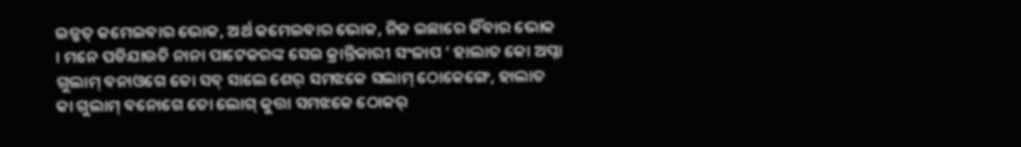ଇଜ୍ଜତ୍ କମେଇବାର ଭୋକ, ଅର୍ଥ କମେଇବାର ଭୋକ, ନିଜ ଇଛାରେ ଜିଁବାର ଭୋକ । ମନେ ପଡିଯାଉଚି ନାନା ପାଟେକରଙ୍କ ସେଇ କ୍ରାନ୍ତିକାରୀ ସଂଳାପ ‘ ହାଲାତ କୋ ଅପ୍ନା ଗୁଲାମ୍ ବନାଓଗେ ତୋ ସବ୍ ସାଲେ ଶେର୍ ସମଝକେ ସଲାମ୍ ଠୋକେଙ୍ଗେ, ହାଲାତ କା ଗୁଲାମ୍ ବନୋଗେ ତୋ ଲୋଗ୍ କୁତ୍ତା ସମଝକେ ଠୋକର୍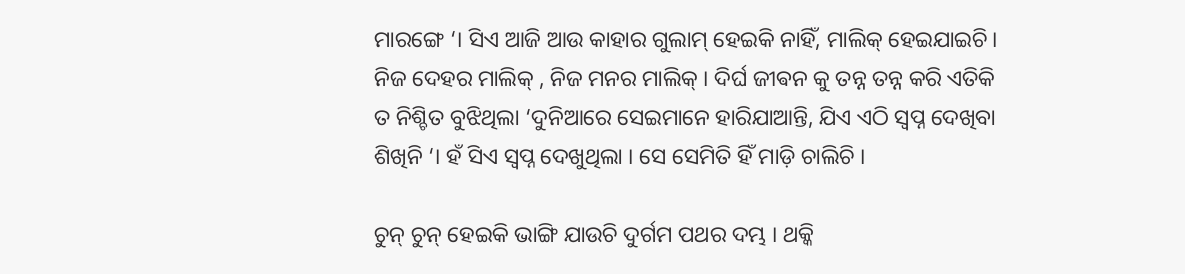ମାରଙ୍ଗେ ‘। ସିଏ ଆଜି ଆଉ କାହାର ଗୁଲାମ୍ ହେଇକି ନାହିଁ, ମାଲିକ୍ ହେଇଯାଇଚି। ନିଜ ଦେହର ମାଲିକ୍ , ନିଜ ମନର ମାଲିକ୍ । ଦିର୍ଘ ଜୀଵନ କୁ ତନ୍ନ ତନ୍ନ କରି ଏତିକି ତ ନିଶ୍ଚିତ ବୁଝିଥିଲା ‘ଦୁନିଆରେ ସେଇମାନେ ହାରିଯାଆନ୍ତି, ଯିଏ ଏଠି ସ୍ୱପ୍ନ ଦେଖିବା ଶିଖିନି ‘। ହଁ ସିଏ ସ୍ଵପ୍ନ ଦେଖୁଥିଲା । ସେ ସେମିତି ହିଁ ମାଡ଼ି ଚାଲିଚି ।

ଚୁନ୍ ଚୁନ୍ ହେଇକି ଭାଙ୍ଗି ଯାଉଚି ଦୁର୍ଗମ ପଥର ଦମ୍ଭ । ଥକ୍କି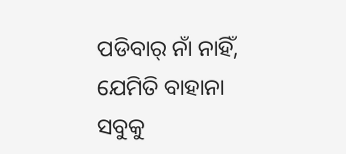ପଡିବାର୍ ନାଁ ନାହିଁ, ଯେମିତି ବାହାନା ସବୁକୁ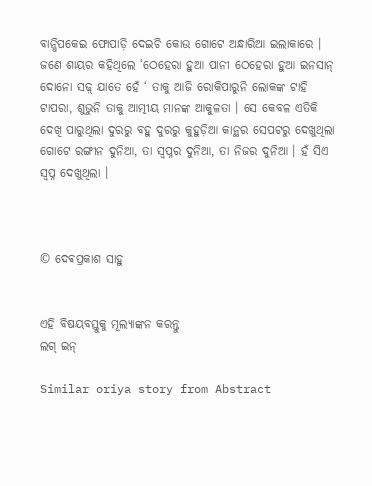ବାନ୍ଧିପକେଇ ଫୋପାଡ଼ି ଦେଇଚି କୋଉ ଗୋଟେ ଅନ୍ଧାରିଆ ଇଲାକାରେ । ଜଣେ ଶାୟର କହିଥିଲେ ‘ଠେହେରା ହୁଆ ପାନୀ ଠେହେରା ହୁଆ ଇନସାନ୍ ଦୋନୋ ସଢ଼୍ ଯାତେ ହେଁ ‘ ତାକୁ ଆଜି ରୋକିପାରୁନି ଲୋକଙ୍କ ଟାହି ଟାପରା, ଶୁଭୁନି ତାକୁ ଆତ୍ମୀୟ ମାନଙ୍କ ଆକୁଳତା । ସେ କେବଳ ଏତିକି ଦେଖି ପାରୁଥିଲା ଦୁରରୁ ବହୁ ଦୁରରୁ କୁହୁଡ଼ିଆ କାନ୍ଥର ସେପଟରୁ ଦେଖୁଥିଲା ଗୋଟେ ରଙ୍ଗୀନ ଦୁନିଆ, ତା ସ୍ଵପ୍ନର ଦୁନିଆ, ତା ନିଜର ଦୁନିଆ । ହଁ ସିଏ ସ୍ଵପ୍ନ ଦେଖୁଥିଲା ।



© ଦେଵପ୍ରକାଶ ସାହୁ


ଏହି ବିଷୟବସ୍ତୁକୁ ମୂଲ୍ୟାଙ୍କନ କରନ୍ତୁ
ଲଗ୍ ଇନ୍

Similar oriya story from Abstract